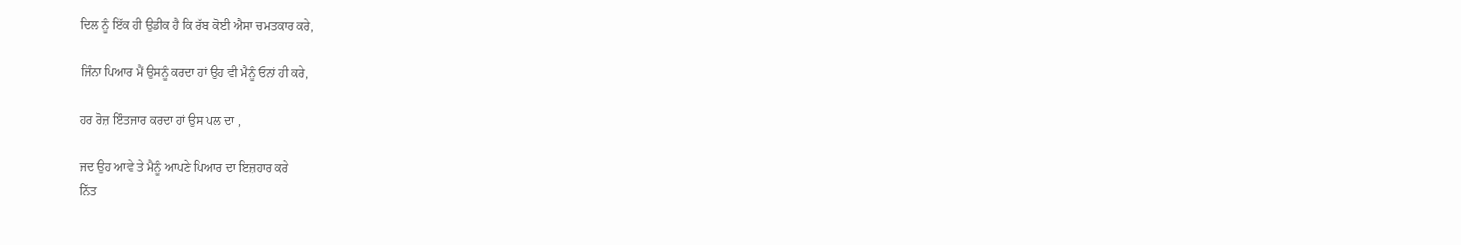ਦਿਲ ਨੂੰ ਇੱਕ ਹੀ ਉਡੀਕ ਹੈ ਕਿ ਰੱਬ ਕੋਈ ਐਸਾ ਚਮਤਕਾਰ ਕਰੇ,

ਜਿੰਨਾ ਪਿਆਰ ਮੈਂ ਉਸਨੂੰ ਕਰਦਾ ਹਾਂ ਉਹ ਵੀ ਮੈਨੂੰ ਓਨਾਂ ਹੀ ਕਰੇ,

ਹਰ ਰੋਜ਼ ਇੰਤਜਾਰ ਕਰਦਾ ਹਾਂ ਉਸ ਪਲ ਦਾ ,

ਜਦ ਉਹ ਆਵੇ ਤੇ ਮੈਨੂੰ ਆਪਣੇ ਪਿਆਰ ਦਾ ਇਜ਼ਹਾਰ ਕਰੇ
ਨਿੱਤ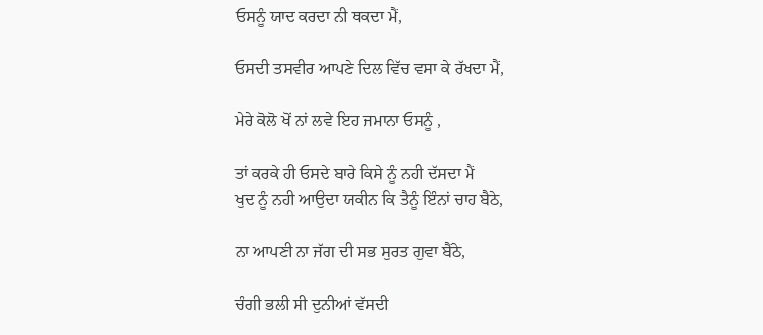ਓਸਨੂੰ ਯਾਦ ਕਰਦਾ ਨੀ ਥਕਦਾ ਮੈਂ,

ਓਸਦੀ ਤਸਵੀਰ ਆਪਣੇ ਦਿਲ ਵਿੱਚ ਵਸਾ ਕੇ ਰੱਖਦਾ ਮੈਂ,

ਮੇਰੇ ਕੋਲੋ ਖੋਂ ਨਾਂ ਲਵੇ ਇਹ ਜਮਾਨਾ ਓਸਨੂੰ ,

ਤਾਂ ਕਰਕੇ ਹੀ ਓਸਦੇ ਬਾਰੇ ਕਿਸੇ ਨੂੰ ਨਹੀ ਦੱਸਦਾ ਮੈਂ
ਖੁਦ ਨੂੰ ਨਹੀ ਆਉਦਾ ਯਕੀਨ ਕਿ ਤੈਨੂੰ ਇੰਨਾਂ ਚਾਹ ਬੈਠੇ,

ਨਾ ਆਪਣੀ ਨਾ ਜੱਗ ਦੀ ਸਭ ਸੁਰਤ ਗੁਵਾ ਬੈਂਠੇ,

ਚੰਗੀ ਭਲੀ ਸੀ ਦੁਨੀਆਂ ਵੱਸਦੀ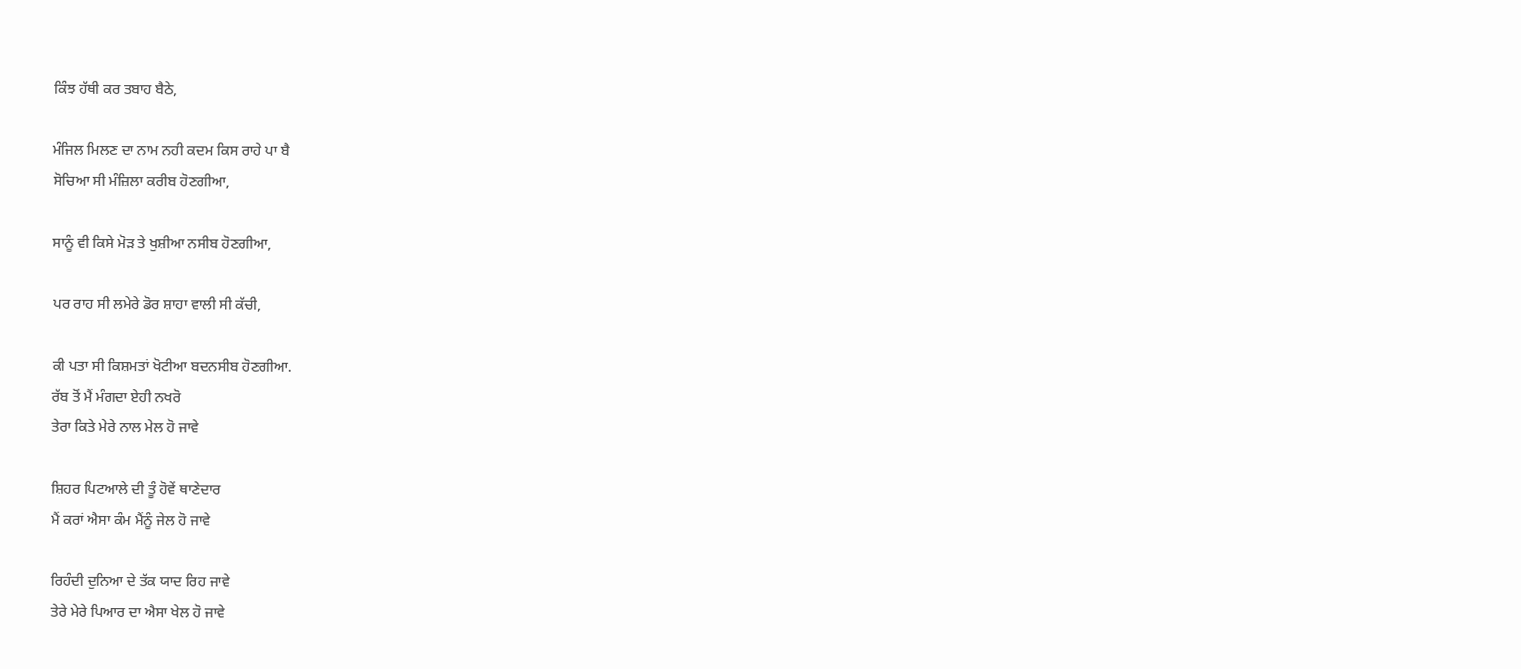ਕਿੰਝ ਹੱਥੀ ਕਰ ਤਬਾਹ ਬੈਠੇ,

ਮੰਜਿਲ ਮਿਲਣ ਦਾ ਨਾਮ ਨਹੀ ਕਦਮ ਕਿਸ ਰਾਹੇ ਪਾ ਬੈ
ਸੋਚਿਆ ਸੀ ਮੰਜ਼ਿਲਾ ਕਰੀਬ ਹੋਣਗੀਆ,

ਸਾਨੂੰ ਵੀ ਕਿਸੇ ਮੋੜ ਤੇ ਖੁਸ਼ੀਆ ਨਸੀਬ ਹੋਣਗੀਆ,

ਪਰ ਰਾਹ ਸੀ ਲਮੇਰੇ ਡੋਰ ਸ਼ਾਹਾ ਵਾਲੀ ਸੀ ਕੱਚੀ,

ਕੀ ਪਤਾ ਸੀ ਕਿਸ਼ਮਤਾਂ ਖੋਟੀਆ ਬਦਨਸੀਬ ਹੋਣਗੀਆ.
ਰੱਬ ਤੋਂ ਮੈਂ ਮੰਗਦਾ ਏਹੀ ਨਖਰੋ
ਤੇਰਾ ਕਿਤੇ ਮੇਰੇ ਨਾਲ ਮੇਲ ਹੋ ਜਾਵੇ

ਸ਼ਿਹਰ ਪਿਟਆਲੇ ਦੀ ਤੂੰ ਹੋਵੇਂ ਥਾਣੇਦਾਰ
ਮੈਂ ਕਰਾਂ ਐਸਾ ਕੰਮ ਮੈਂਨੂੰ ਜੇਲ ਹੋ ਜਾਵੇ

ਰਿਹੰਦੀ ਦੁਨਿਆ ਦੇ ਤੱਕ ਯਾਦ ਰਿਹ ਜਾਵੇ
ਤੇਰੇ ਮੇਰੇ ਪਿਆਰ ਦਾ ਐਸਾ ਖੇਲ ਹੋ ਜਾਵੇ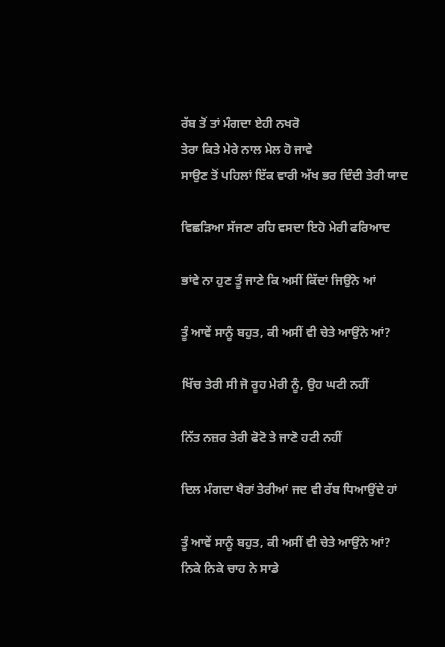ਰੱਬ ਤੋਂ ਤਾਂ ਮੰਗਦਾ ਏਹੀ ਨਖਰੋ
ਤੇਰਾ ਕਿਤੇ ਮੇਰੇ ਨਾਲ ਮੇਲ ਹੋ ਜਾਵੇ
ਸਾਉਣ ਤੋਂ ਪਹਿਲਾਂ ਇੱਕ ਵਾਰੀ ਅੱਖ ਭਰ ਦਿੰਦੀ ਤੇਰੀ ਯਾਦ

ਵਿਛੜਿਆ ਸੱਜਣਾ ਰਹਿ ਵਸਦਾ ਇਹੋ ਮੇਰੀ ਫਰਿਆਦ

ਭਾਂਵੇ ਨਾ ਹੁਣ ਤੂੰ ਜਾਣੇ ਕਿ ਅਸੀਂ ਕਿੱਦਾਂ ਜਿਉਂਨੇ ਆਂ

ਤੂੰ ਆਵੇਂ ਸਾਨੂੰ ਬਹੁਤ, ਕੀ ਅਸੀਂ ਵੀ ਚੇਤੇ ਆਉਂਨੇ ਆਂ?

ਖਿੱਚ ਤੇਰੀ ਸੀ ਜੋ ਰੂਹ ਮੇਰੀ ਨੂੰ, ਉਹ ਘਟੀ ਨਹੀਂ

ਨਿੱਤ ਨਜ਼ਰ ਤੇਰੀ ਫੋਟੋ ਤੇ ਜਾਣੋ ਹਟੀ ਨਹੀਂ

ਦਿਲ ਮੰਗਦਾ ਖੈਰਾਂ ਤੇਰੀਆਂ ਜਦ ਵੀ ਰੱਬ ਧਿਆਉਂਦੇ ਹਾਂ

ਤੂੰ ਆਵੇਂ ਸਾਨੂੰ ਬਹੁਤ, ਕੀ ਅਸੀਂ ਵੀ ਚੇਤੇ ਆਉਂਨੇ ਆਂ?
ਨਿਕੇ ਨਿਕੇ ਚਾਹ ਨੇ ਸਾਡੇ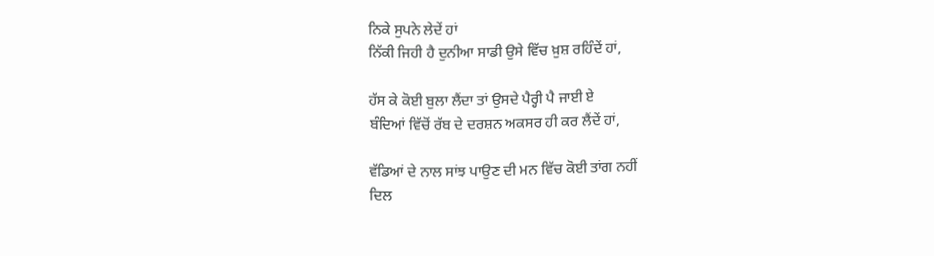ਨਿਕੇ ਸੁਪਨੇ ਲੇਦੇਂ ਹਾਂ
ਨਿੱਕੀ ਜਿਹੀ ਹੈ ਦੁਨੀਆ ਸਾਡੀ ਉਸੇ ਵਿੱਚ ਖ਼ੁਸ਼ ਰਹਿੰਦੇਂ ਹਾਂ,

ਹੱਸ ਕੇ ਕੋਈ ਬੁਲਾ ਲੈਂਦਾ ਤਾਂ ਉਸਦੇ ਪੈਰ੍ਹੀ ਪੈ ਜਾਈ ਏ
ਬੰਦਿਆਂ ਵਿੱਚੋਂ ਰੱਬ ਦੇ ਦਰਸ਼ਨ ਅਕਸਰ ਹੀ ਕਰ ਲੈਂਦੇਂ ਹਾਂ,

ਵੱਡਿਆਂ ਦੇ ਨਾਲ ਸਾਂਝ ਪਾਉਣ ਦੀ ਮਨ ਵਿੱਚ ਕੋਈ ਤਾਂਗ ਨਹੀਂ
ਦਿਲ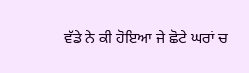ਵੱਡੇ ਨੇ ਕੀ ਹੋਇਆ ਜੇ ਛੋਟੇ ਘਰਾਂ ਚ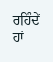ਰਹਿੰਦੇਂ ਹਾਂ